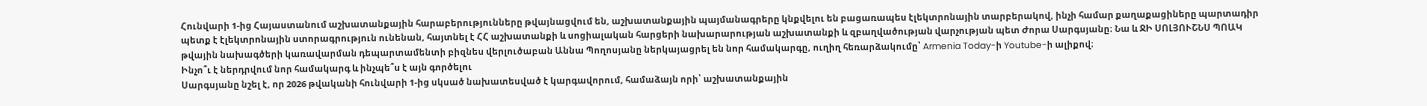Հունվարի 1-ից Հայաստանում աշխատանքային հարաբերությունները թվայնացվում են, աշխատանքային պայմանագրերը կնքվելու են բացառապես էլեկտրոնային տարբերակով, ինչի համար քաղաքացիները պարտադիր պետք է էլեկտրոնային ստորագրություն ունենան, հայտնել է ՀՀ աշխատանքի և սոցիալական հարցերի նախարարության աշխատանքի և զբաղվածության վարչության պետ Ժորա Սարգսյանը։ Նա և ՋԻ ՍՈԼՅՈՒՇՆՍ ՊՈԱԿ թվային նախագծերի կառավարման դեպարտամենտի բիզնես վերլուծաբան Աննա Պողոսյանը ներկայացրել են նոր համակարգը, ուղիղ հեռարձակումը՝ Armenia Today-ի Youtube-ի ալիքով։
Ինչո՞ւ է ներդրվում նոր համակարգ և ինչպե՞ս է այն գործելու
Սարգսյանը նշել է, որ 2026 թվականի հունվարի 1-ից սկսած նախատեսված է կարգավորում, համաձայն որի՝ աշխատանքային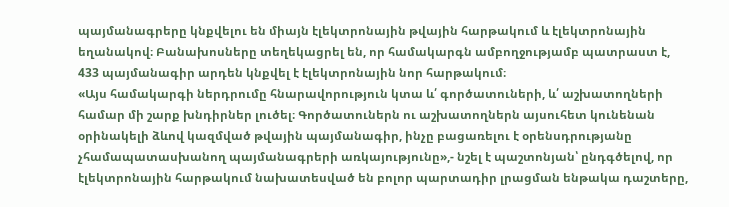պայմանագրերը կնքվելու են միայն էլեկտրոնային թվային հարթակում և էլեկտրոնային եղանակով։ Բանախոսները տեղեկացրել են, որ համակարգն ամբողջությամբ պատրաստ է, 433 պայմանագիր արդեն կնքվել է էլեկտրոնային նոր հարթակում։
«Այս համակարգի ներդրումը հնարավորություն կտա և՛ գործատուների, և՛ աշխատողների համար մի շարք խնդիրներ լուծել։ Գործատուներն ու աշխատողներն այսուհետ կունենան օրինակելի ձևով կազմված թվային պայմանագիր, ինչը բացառելու է օրենսդրությանը չհամապատասխանող պայմանագրերի առկայությունը»,- նշել է պաշտոնյան՝ ընդգծելով, որ էլեկտրոնային հարթակում նախատեսված են բոլոր պարտադիր լրացման ենթակա դաշտերը,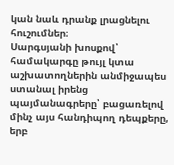կան նաև դրանք լրացնելու հուշումներ։
Սարգսյանի խոսքով՝ համակարգը թույլ կտա աշխատողներին անմիջապես ստանալ իրենց պայմանագրերը՝ բացառելով մինչ այս հանդիպող դեպքերը, երբ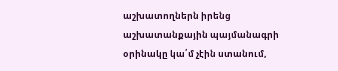աշխատողներն իրենց աշխատանքային պայմանագրի օրինակը կա՛մ չէին ստանում,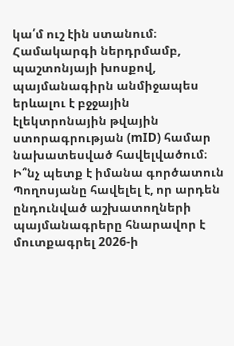կա՛մ ուշ էին ստանում։ Համակարգի ներդրմամբ, պաշտոնյայի խոսքով, պայմանագիրն անմիջապես երևալու է բջջային էլեկտրոնային թվային ստորագրության (mID) համար նախատեսված հավելվածում։
Ի՞նչ պետք է իմանա գործատուն
Պողոսյանը հավելել է, որ արդեն ընդունված աշխատողների պայմանագրերը հնարավոր է մուտքագրել 2026-ի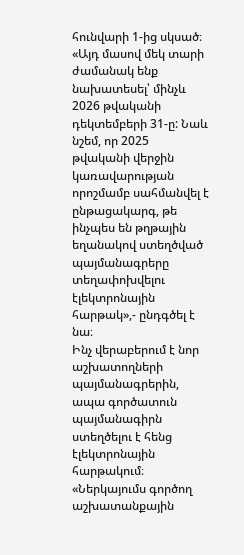հունվարի 1-ից սկսած։
«Այդ մասով մեկ տարի ժամանակ ենք նախատեսել՝ մինչև 2026 թվականի դեկտեմբերի 31-ը: Նաև նշեմ, որ 2025 թվականի վերջին կառավարության որոշմամբ սահմանվել է ընթացակարգ, թե ինչպես են թղթային եղանակով ստեղծված պայմանագրերը տեղափոխվելու էլեկտրոնային հարթակ»,- ընդգծել է նա։
Ինչ վերաբերում է նոր աշխատողների պայմանագրերին, ապա գործատուն պայմանագիրն ստեղծելու է հենց էլեկտրոնային հարթակում։
«Ներկայումս գործող աշխատանքային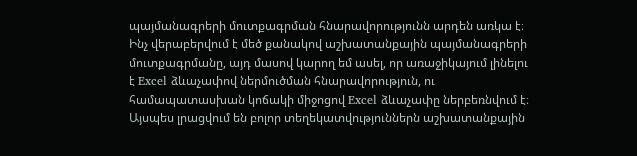պայմանագրերի մուտքագրման հնարավորությունն արդեն առկա է։ Ինչ վերաբերվում է մեծ քանակով աշխատանքային պայմանագրերի մուտքագրմանը, այդ մասով կարող եմ ասել, որ առաջիկայում լինելու է Excel ձևաչափով ներմուծման հնարավորություն, ու համապատասխան կոճակի միջոցով Excel ձևաչափը ներբեռնվում է։ Այսպես լրացվում են բոլոր տեղեկատվություններն աշխատանքային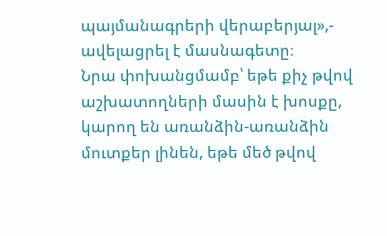պայմանագրերի վերաբերյալ»,- ավելացրել է մասնագետը։
Նրա փոխանցմամբ՝ եթե քիչ թվով աշխատողների մասին է խոսքը, կարող են առանձին-առանձին մուտքեր լինեն, եթե մեծ թվով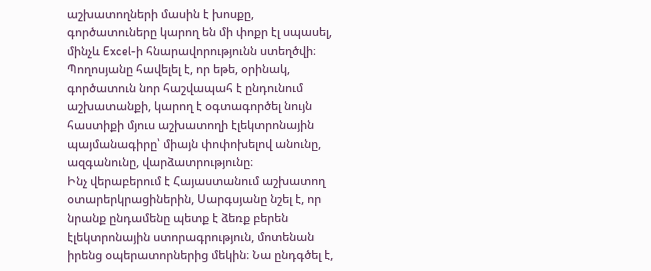աշխատողների մասին է խոսքը, գործատուները կարող են մի փոքր էլ սպասել, մինչև Excel-ի հնարավորությունն ստեղծվի։ Պողոսյանը հավելել է, որ եթե, օրինակ, գործատուն նոր հաշվապահ է ընդունում աշխատանքի, կարող է օգտագործել նույն հաստիքի մյուս աշխատողի էլեկտրոնային պայմանագիրը՝ միայն փոփոխելով անունը, ազգանունը, վարձատրությունը։
Ինչ վերաբերում է Հայաստանում աշխատող օտարերկրացիներին, Սարգսյանը նշել է, որ նրանք ընդամենը պետք է ձեռք բերեն էլեկտրոնային ստորագրություն, մոտենան իրենց օպերատորներից մեկին։ Նա ընդգծել է,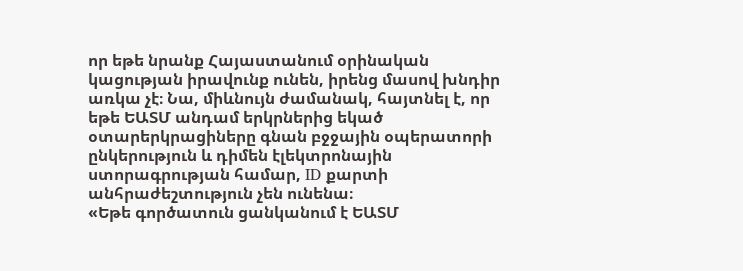որ եթե նրանք Հայաստանում օրինական կացության իրավունք ունեն, իրենց մասով խնդիր առկա չէ։ Նա, միևնույն ժամանակ, հայտնել է, որ եթե ԵԱՏՄ անդամ երկրներից եկած օտարերկրացիները գնան բջջային օպերատորի ընկերություն և դիմեն էլեկտրոնային ստորագրության համար, ID քարտի անհրաժեշտություն չեն ունենա։
«Եթե գործատուն ցանկանում է ԵԱՏՄ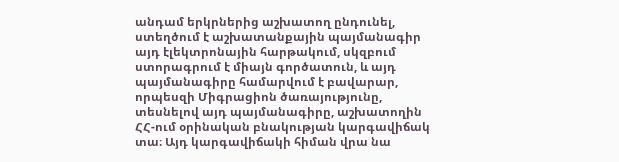անդամ երկրներից աշխատող ընդունել, ստեղծում է աշխատանքային պայմանագիր այդ էլեկտրոնային հարթակում, սկզբում ստորագրում է միայն գործատուն, և այդ պայմանագիրը համարվում է բավարար, որպեսզի Միգրացիոն ծառայությունը, տեսնելով այդ պայմանագիրը, աշխատողին ՀՀ-ում օրինական բնակության կարգավիճակ տա։ Այդ կարգավիճակի հիման վրա նա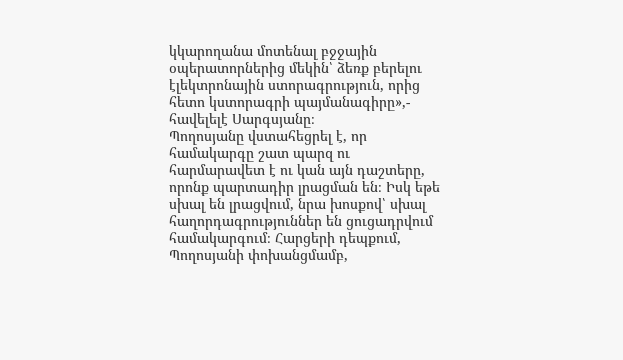կկարողանա մոտենալ բջջային օպերատորներից մեկին՝ ձեռք բերելու էլեկտրոնային ստորագրություն, որից հետո կստորագրի պայմանագիրը»,- հավելելէ Սարգսյանը։
Պողոսյանը վստահեցրել է, որ համակարգը շատ պարզ ու հարմարավետ է ու կան այն դաշտերը, որոնք պարտադիր լրացման են։ Իսկ եթե սխալ են լրացվում, նրա խոսքով՝ սխալ հաղորդագրություններ են ցուցադրվում համակարգում։ Հարցերի դեպքում, Պողոսյանի փոխանցմամբ,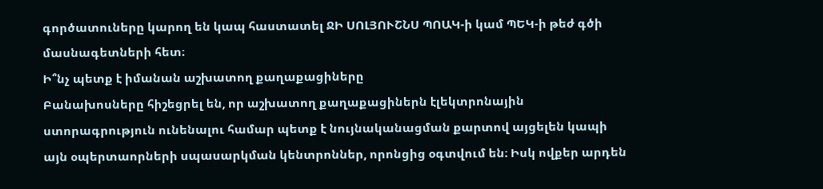գործատուները կարող են կապ հաստատել ՋԻ ՍՈԼՅՈՒՇՆՍ ՊՈԱԿ-ի կամ ՊԵԿ-ի թեժ գծի մասնագետների հետ։
Ի՞նչ պետք է իմանան աշխատող քաղաքացիները
Բանախոսները հիշեցրել են, որ աշխատող քաղաքացիներն էլեկտրոնային ստորագրություն ունենալու համար պետք է նույնականացման քարտով այցելեն կապի այն օպերտաորների սպասարկման կենտրոններ, որոնցից օգտվում են։ Իսկ ովքեր արդեն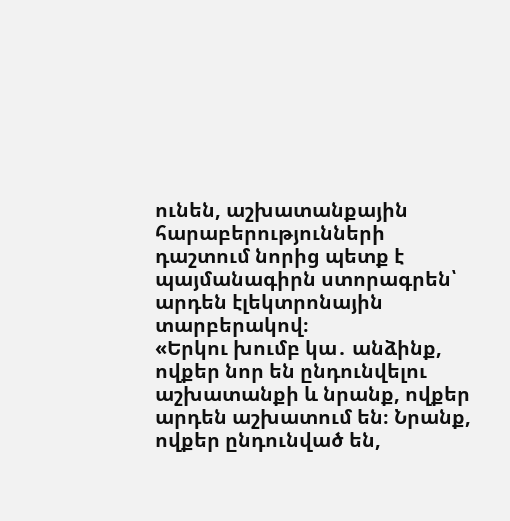ունեն, աշխատանքային հարաբերությունների դաշտում նորից պետք է պայմանագիրն ստորագրեն՝ արդեն էլեկտրոնային տարբերակով։
«Երկու խումբ կա․ անձինք, ովքեր նոր են ընդունվելու աշխատանքի և նրանք, ովքեր արդեն աշխատում են։ Նրանք, ովքեր ընդունված են,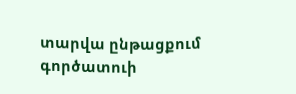տարվա ընթացքում գործատուի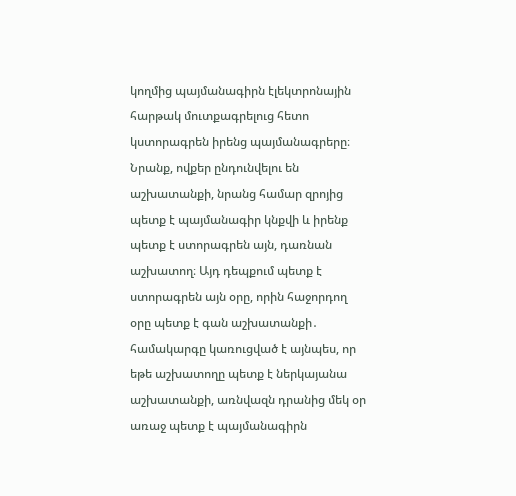կողմից պայմանագիրն էլեկտրոնային հարթակ մուտքագրելուց հետո կստորագրեն իրենց պայմանագրերը։ Նրանք, ովքեր ընդունվելու են աշխատանքի, նրանց համար զրոյից պետք է պայմանագիր կնքվի և իրենք պետք է ստորագրեն այն, դառնան աշխատող։ Այդ դեպքում պետք է ստորագրեն այն օրը, որին հաջորդող օրը պետք է գան աշխատանքի․ համակարգը կառուցված է այնպես, որ եթե աշխատողը պետք է ներկայանա աշխատանքի, առնվազն դրանից մեկ օր առաջ պետք է պայմանագիրն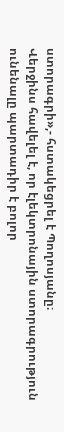ստորագրի»,- հստակեցրել է Պողոսյանը։
Վերջինս հավելել է, որ էլեկտրոնային ստորագրություն ունենալը պարտադիր է բոլոր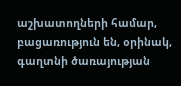աշխատողների համար, բացառություն են, օրինակ, գաղտնի ծառայության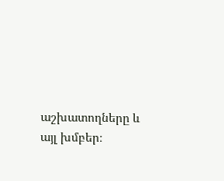աշխատողները և այլ խմբեր։